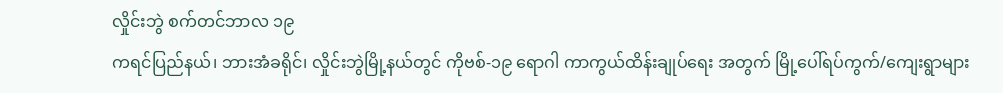လှိုင်းဘွဲ စက်တင်ဘာလ ၁၉
ကရင်ပြည်နယ်၊ ဘားအံခရိုင်၊ လှိုင်းဘွဲမြို့နယ်တွင် ကိုဗစ်-၁၉ ရောဂါ ကာကွယ်ထိန်းချုပ်ရေး အတွက် မြို့ပေါ်ရပ်ကွက်/ကျေးရွာများ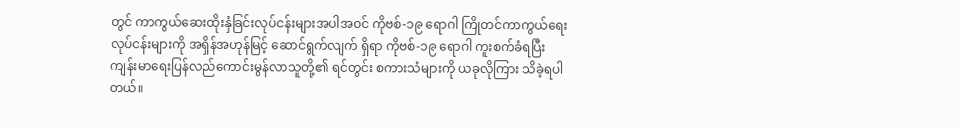တွင် ကာကွယ်ဆေးထိုးနှံခြင်းလုပ်ငန်းများအပါအဝင် ကိုဗစ်-၁၉ ရောဂါ ကြိုတင်ကာကွယ်ရေးလုပ်ငန်းများကို အရှိန်အဟုန်မြင့် ဆောင်ရွက်လျက် ရှိရာ ကိုဗစ်-၁၉ ရောဂါ ကူးစက်ခံရပြီး ကျန်းမာရေးပြန်လည်ကောင်းမွန်လာသူတို့၏ ရင်တွင်း စကားသံများကို ယခုလိုကြား သိခဲ့ရပါတယ်။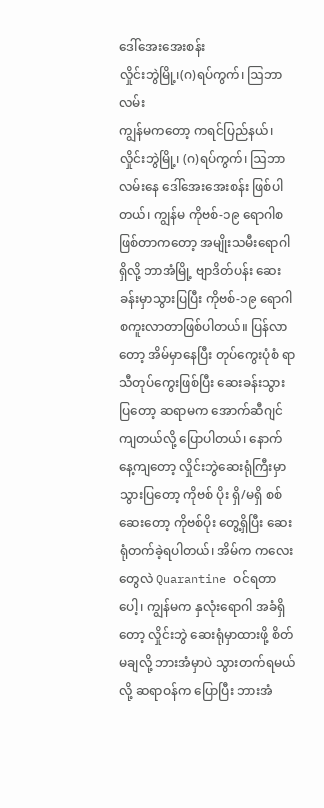ဒေါ်အေးအေးစန်း
လှိုင်းဘွဲမြို့၊(ဂ)ရပ်ကွက်၊ ဩဘာလမ်း
ကျွန်မကတော့ ကရင်ပြည်နယ်၊ လှိုင်းဘွဲမြို့၊ (ဂ)ရပ်ကွက်၊ ဩဘာလမ်းနေ ဒေါ်အေးအေးစန်း ဖြစ်ပါတယ်၊ ကျွန်မ ကိုဗစ်-၁၉ ရောဂါစဖြစ်တာကတော့ အမျိုးသမီးရောဂါရှိလို့ ဘာအံမြို့ ဗျာဒိတ်ပန်း ဆေးခန်းမှာသွားပြပြီး ကိုဗစ်-၁၉ ရောဂါ စကူးလာတာဖြစ်ပါတယ်။ ပြန်လာတော့ အိမ်မှာနေပြီး တုပ်ကွေးပုံစံ ရာသီတုပ်ကွေးဖြစ်ပြီး ဆေးခန်းသွားပြတော့ ဆရာမက အောက်ဆီဂျင်ကျတယ်လို့ ပြောပါတယ်၊ နောက်နေ့ကျတော့ လှိုင်းဘွဲဆေးရုံကြီးမှာ သွားပြတော့ ကိုဗစ် ပိုး ရှိ/မရှိ စစ်ဆေးတော့ ကိုဗစ်ပိုး တွေ့ရှိပြီး ဆေးရုံတက်ခဲ့ရပါတယ်၊ အိမ်က ကလေးတွေလဲ Quarantine ဝင်ရတာပေါ့၊ ကျွန်မက နှလုံးရောဂါ အခံရှိတော့ လှိုင်းဘွဲ ဆေးရုံမှာထားဖို့ စိတ်မချလို့ ဘားအံမှာပဲ သွားတက်ရမယ်လို့ ဆရာဝန်က ပြောပြီး ဘားအံ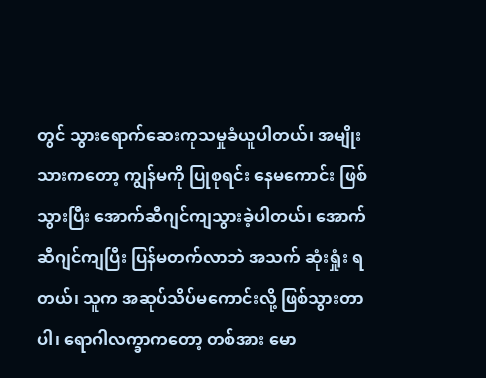တွင် သွားရောက်ဆေးကုသမှုခံယူပါတယ်၊ အမျိုးသားကတော့ ကျွန်မကို ပြုစုရင်း နေမကောင်း ဖြစ်သွားပြီး အောက်ဆီဂျင်ကျသွားခဲ့ပါတယ်၊ အောက်ဆီဂျင်ကျပြီး ပြန်မတက်လာဘဲ အသက် ဆုံးရှုံး ရတယ်၊ သူက အဆုပ်သိပ်မကောင်းလို့ ဖြစ်သွားတာပါ၊ ရောဂါလက္ခာကတော့ တစ်အား မော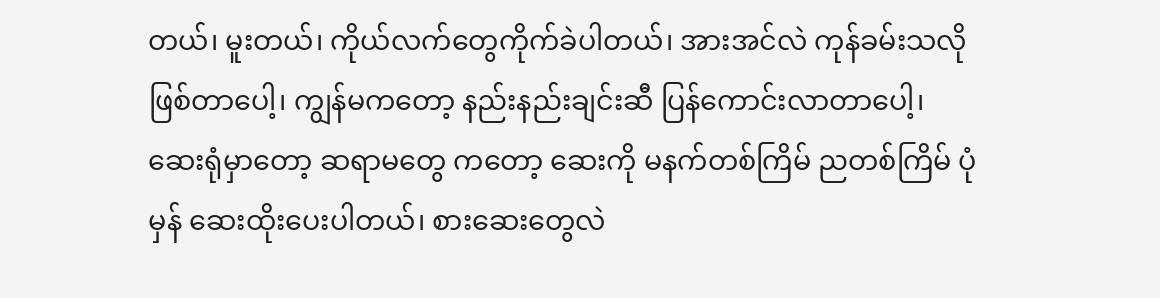တယ်၊ မူးတယ်၊ ကိုယ်လက်တွေကိုက်ခဲပါတယ်၊ အားအင်လဲ ကုန်ခမ်းသလို ဖြစ်တာပေါ့၊ ကျွန်မကတော့ နည်းနည်းချင်းဆီ ပြန်ကောင်းလာတာပေါ့၊ ဆေးရုံမှာတော့ ဆရာမတွေ ကတော့ ဆေးကို မနက်တစ်ကြိမ် ညတစ်ကြိမ် ပုံမှန် ဆေးထိုးပေးပါတယ်၊ စားဆေးတွေလဲ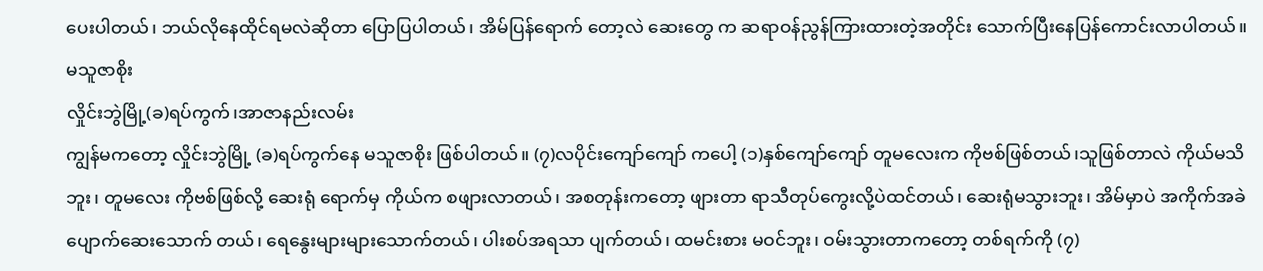ပေးပါတယ်၊ ဘယ်လိုနေထိုင်ရမလဲဆိုတာ ပြောပြပါတယ်၊ အိမ်ပြန်ရောက် တော့လဲ ဆေးတွေ က ဆရာဝန်ညွန်ကြားထားတဲ့အတိုင်း သောက်ပြီးနေပြန်ကောင်းလာပါတယ်။
မသူဇာစိုး
လှိုင်းဘွဲမြို့(ခ)ရပ်ကွက်၊အာဇာနည်းလမ်း
ကျွန်မကတော့ လှိုင်းဘွဲမြို့ (ခ)ရပ်ကွက်နေ မသူဇာစိုး ဖြစ်ပါတယ်။ (၇)လပိုင်းကျော်ကျော် ကပေါ့ (၁)နှစ်ကျော်ကျော် တူမလေးက ကိုဗစ်ဖြစ်တယ်၊သူဖြစ်တာလဲ ကိုယ်မသိဘူး၊ တူမလေး ကိုဗစ်ဖြစ်လို့ ဆေးရုံ ရောက်မှ ကိုယ်က စဖျားလာတယ်၊ အစတုန်းကတော့ ဖျားတာ ရာသီတုပ်ကွေးလို့ပဲထင်တယ်၊ ဆေးရုံမသွားဘူး၊ အိမ်မှာပဲ အကိုက်အခဲပျောက်ဆေးသောက် တယ်၊ ရေနွေးများများသောက်တယ်၊ ပါးစပ်အရသာ ပျက်တယ်၊ ထမင်းစား မဝင်ဘူး၊ ဝမ်းသွားတာကတော့ တစ်ရက်ကို (၇)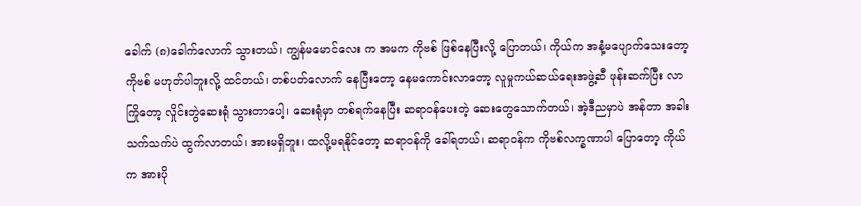ခေါက် (၈)ခေါက်လောက် သွားတယ်၊ ကျွန်မမောင်လေး က အမက ကိုဗစ် ဖြစ်နေပြီးလို့ ပြောတယ်၊ ကိုယ်က အနံ့မပျောက်သေးတော့ ကိုဗစ် မဟုတ်ပါဘူးလို့ ထင်တယ်၊ တစ်ပတ်လောက် နေပြီးတော့ နေမကောင်းလာတော့ လူမှုကယ်ဆယ်ရေးအဖွဲ့ဆီ ဖုန်းဆက်ပြီး လာကြိုတော့ လှိုင်းဘွဲဆေးရုံ သွားတာပေါ့၊ ဆေးရုံမှာ တစ်ရက်နေပြီး ဆရာဝန်ပေးတဲ့ ဆေးတွေသောက်တယ်၊ အဲ့ဒီညမှာပဲ အန်တာ အခါး သက်သက်ပဲ ထွက်လာတယ်၊ အားမရှိဘူး၊ ထလို့မရနိုင်တော့ ဆရာဝန်ကို ခေါ်ရတယ်၊ ဆရာဝန်က ကိုဗစ်လက္ခဏာပါ ပြောတော့ ကိုယ်က အားပို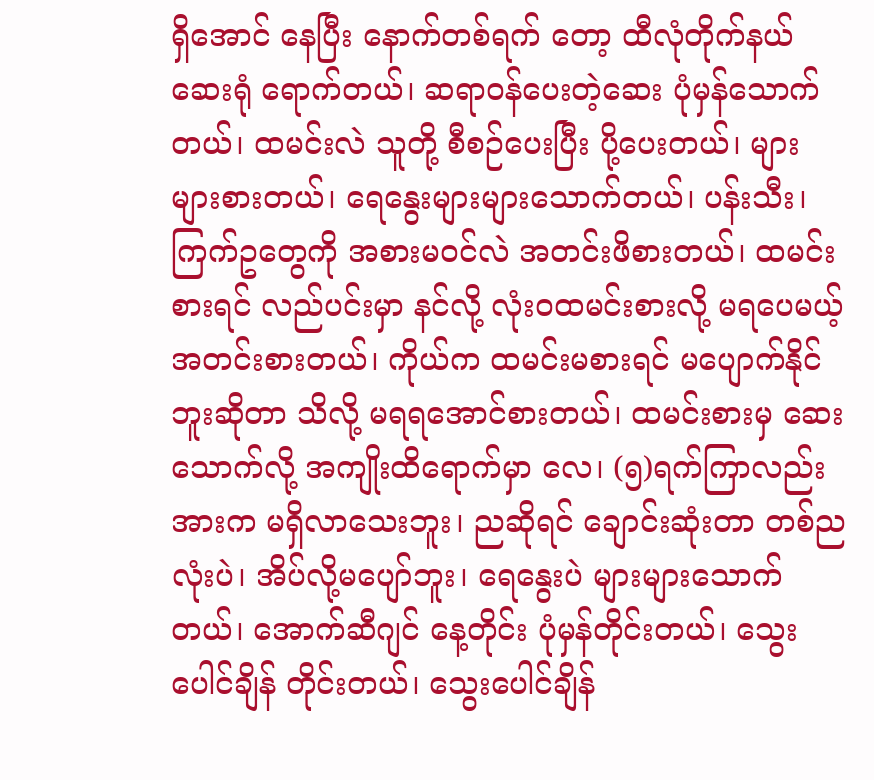ရှိအောင် နေပြီး နောက်တစ်ရက် တော့ ထီလုံတိုက်နယ်ဆေးရုံ ရောက်တယ်၊ ဆရာဝန်ပေးတဲ့ဆေး ပုံမှန်သောက်တယ်၊ ထမင်းလဲ သူတို့ စီစဉ်ပေးပြီး ပို့ပေးတယ်၊ များများစားတယ်၊ ရေနွေးများများသောက်တယ်၊ ပန်းသီး၊ ကြက်ဥတွေကို အစားမဝင်လဲ အတင်းဖိစားတယ်၊ ထမင်းစားရင် လည်ပင်းမှာ နင်လို့ လုံးဝထမင်းစားလို့ မရပေမယ့် အတင်းစားတယ်၊ ကိုယ်က ထမင်းမစားရင် မပျောက်နိုင် ဘူးဆိုတာ သိလို့ မရရအောင်စားတယ်၊ ထမင်းစားမှ ဆေးသောက်လို့ အကျိုးထိရောက်မှာ လေ၊ (၅)ရက်ကြာလည်း အားက မရှိလာသေးဘူး၊ ညဆိုရင် ချောင်းဆုံးတာ တစ်ညလုံးပဲ၊ အိပ်လို့မပျော်ဘူး၊ ရေနွေးပဲ များများသောက်တယ်၊ အောက်ဆီဂျင် နေ့တိုင်း ပုံမှန်တိုင်းတယ်၊ သွေးပေါင်ချိန် တိုင်းတယ်၊ သွေးပေါင်ချိန်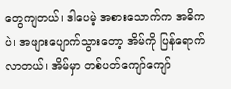တွေကျတယ်၊ ဒါပေမဲ့ အစားသောက်က အဓိကပဲ၊ အဖျားပျောက်သွားတော့ အိမ်ကို ပြန်ရောက်လာတယ်၊ အိမ်မှာ တစ်ပတ်ကျော်ကျော်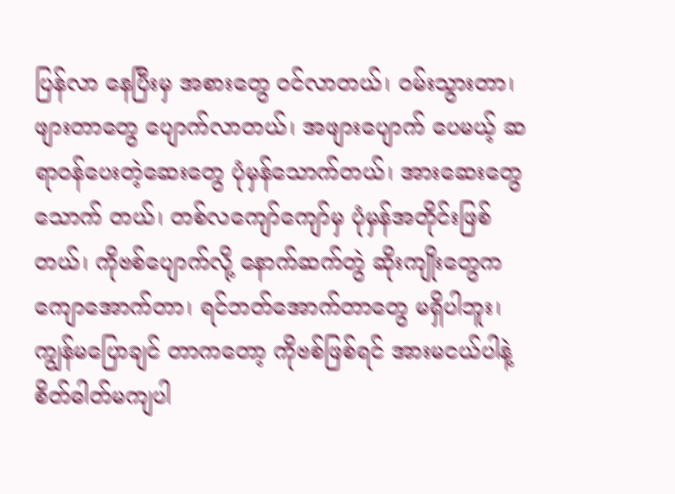ပြန်လာ နေပြီးမှ အစားတွေ ဝင်လာတယ်၊ ဝမ်းသွားတာ၊ ဖျားတာတွေ ပျောက်လာတယ်၊ အဖျားပျောက် ပေမယ့် ဆရာဝန်ပေးတဲ့ဆေးတွေ ပုံမှန်သောက်တယ်၊ အားဆေးတွေ သောက် တယ်၊ တစ်လကျော်ကျော်မှ ပုံမှန်အတိုင်းဖြစ်တယ်၊ ကိုဗစ်ပျောက်လို့ နောက်ဆက်တွဲ ဆိုးကျိုးတွေက ကျောအောက်တာ၊ ရင်ဘတ်အောက်တာတွေ မရှိပါဘူး၊ ကျွန်မပြောချင် တာကတော့ ကိုဗစ်ဖြစ်ရင် အားမငယ်ပါနဲ့ စိတ်ဓါတ်မကျပါ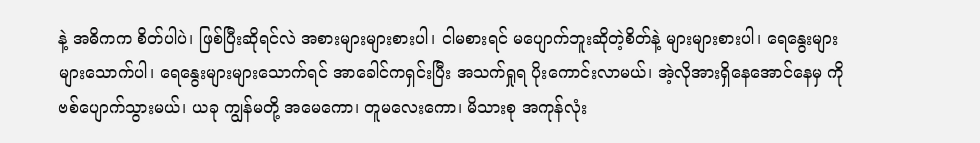နဲ့ အဓိကက စိတ်ပါပဲ၊ ဖြစ်ပြီးဆိုရင်လဲ အစားများများစားပါ၊ ငါမစားရင် မပျောက်ဘူးဆိုတဲ့စိတ်နဲ့ များများစားပါ၊ ရေနွေးများများသောက်ပါ၊ ရေနွေးများများသောက်ရင် အာခေါင်ကရှင်းပြီး အသက်ရှုရ ပိုးကောင်းလာမယ်၊ အဲ့လိုအားရှိနေအောင်နေမှ ကိုဗစ်ပျောက်သွားမယ်၊ ယခု ကျွန်မတို့ အမေကော၊ တူမလေးကော၊ မိသားစု အကုန်လုံး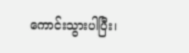ကောင်းသွားပါပြီး၊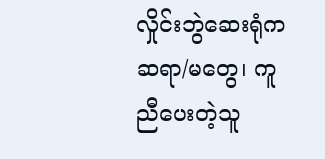လှိုင်းဘွဲဆေးရုံက ဆရာ/မတွေ၊ ကူညီပေးတဲ့သူ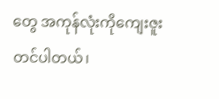တွေ အကုန်လုံးကိုကျေးဇူးတင်ပါတယ်၊